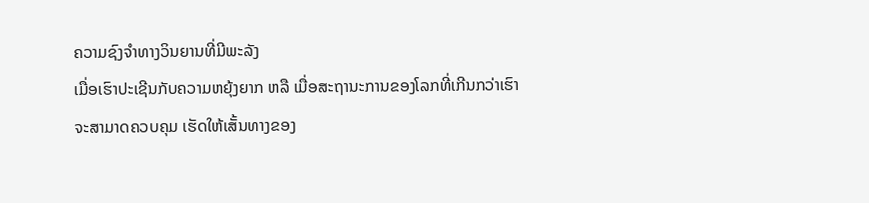ຄວາມຊົງຈຳທາງວິນຍານທີ່ມີພະລັງ
ເມື່ອເຮົາປະເຊີນກັບຄວາມຫຍຸ້ງຍາກ ຫລື ເມື່ອສະຖານະການຂອງໂລກທີ່ເກີນກວ່າເຮົາຈະສາມາດຄວບຄຸມ ເຮັດໃຫ້ເສັ້ນທາງຂອງ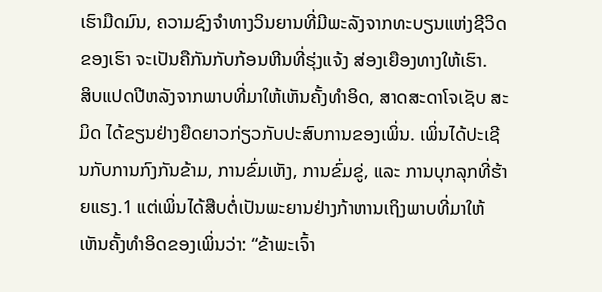ເຮົາມືດມົນ, ຄວາມຊົງຈຳທາງວິນຍານທີ່ມີພະລັງຈາກທະບຽນແຫ່ງຊີວິດຂອງເຮົາ ຈະເປັນຄືກັນກັບກ້ອນຫີນທີ່ຮຸ່ງແຈ້ງ ສ່ອງເຍືອງທາງໃຫ້ເຮົາ.
ສິບແປດປີຫລັງຈາກພາບທີ່ມາໃຫ້ເຫັນຄັ້ງທຳອິດ, ສາດສະດາໂຈເຊັບ ສະມິດ ໄດ້ຂຽນຢ່າງຍືດຍາວກ່ຽວກັບປະສົບການຂອງເພິ່ນ. ເພິ່ນໄດ້ປະເຊີນກັບການກົງກັນຂ້າມ, ການຂົ່ມເຫັງ, ການຂົ່ມຂູ່, ແລະ ການບຸກລຸກທີ່ຮ້າຍແຮງ.1 ແຕ່ເພິ່ນໄດ້ສືບຕໍ່ເປັນພະຍານຢ່າງກ້າຫານເຖິງພາບທີ່ມາໃຫ້ເຫັນຄັ້ງທຳອິດຂອງເພິ່ນວ່າ: “ຂ້າພະເຈົ້າ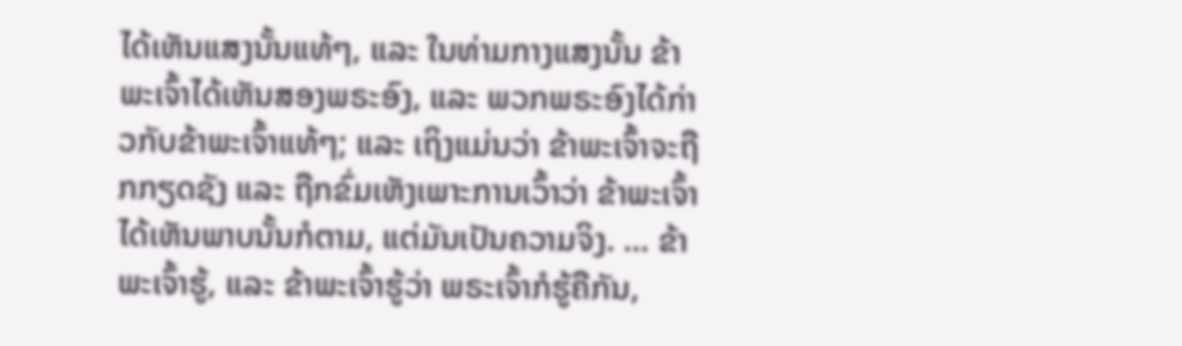ໄດ້ເຫັນແສງນັ້ນແທ້ໆ, ແລະ ໃນທ່າມກາງແສງນັ້ນ ຂ້າພະເຈົ້າໄດ້ເຫັນສອງພຣະອົງ, ແລະ ພວກພຣະອົງໄດ້ກ່າວກັບຂ້າພະເຈົ້າແທ້ໆ; ແລະ ເຖິງແມ່ນວ່າ ຂ້າພະເຈົ້າຈະຖືກກຽດຊັງ ແລະ ຖືກຂົ່ມເຫັງເພາະການເວົ້າວ່າ ຂ້າພະເຈົ້າໄດ້ເຫັນພາບນັ້ນກໍຕາມ, ແຕ່ມັນເປັນຄວາມຈິງ. … ຂ້າພະເຈົ້າຮູ້, ແລະ ຂ້າພະເຈົ້າຮູ້ວ່າ ພຣະເຈົ້າກໍຮູ້ຄືກັນ,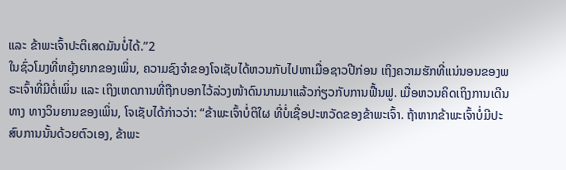ແລະ ຂ້າພະເຈົ້າປະຕິເສດມັນບໍ່ໄດ້.”2
ໃນຊົ່ວໂມງທີ່ຫຍຸ້ງຍາກຂອງເພິ່ນ, ຄວາມຊົງຈຳຂອງໂຈເຊັບໄດ້ຫວນກັບໄປຫາເມື່ອຊາວປີກ່ອນ ເຖິງຄວາມຮັກທີ່ແນ່ນອນຂອງພຣະເຈົ້າທີ່ມີຕໍ່ເພິ່ນ ແລະ ເຖິງເຫດການທີ່ຖືກບອກໄວ້ລ່ວງໜ້າດົນນານມາແລ້ວກ່ຽວກັບການຟື້ນຟູ. ເມື່ອຫວນຄິດເຖິງການເດີນທາງ ທາງວິນຍານຂອງເພິ່ນ, ໂຈເຊັບໄດ້ກ່າວວ່າ: “ຂ້າພະເຈົ້າບໍ່ຕິໃຜ ທີ່ບໍ່ເຊື່ອປະຫວັດຂອງຂ້າພະເຈົ້າ. ຖ້າຫາກຂ້າພະເຈົ້າບໍ່ມີປະສົບການນັ້ນດ້ວຍຕົວເອງ, ຂ້າພະ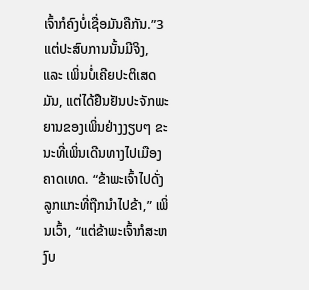ເຈົ້າກໍຄົງບໍ່ເຊື່ອມັນຄືກັນ.”3
ແຕ່ປະສົບການນັ້ນມີຈິງ, ແລະ ເພິ່ນບໍ່ເຄີຍປະຕິເສດມັນ, ແຕ່ໄດ້ຢືນຢັນປະຈັກພະຍານຂອງເພິ່ນຢ່າງງຽບໆ ຂະນະທີ່ເພິ່ນເດີນທາງໄປເມືອງຄາດເທດ. “ຂ້າພະເຈົ້າໄປດັ່ງລູກແກະທີ່ຖືກນຳໄປຂ້າ,” ເພິ່ນເວົ້າ, “ແຕ່ຂ້າພະເຈົ້າກໍສະຫງົບ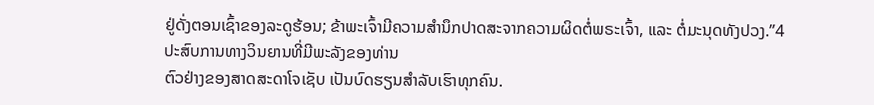ຢູ່ດັ່ງຕອນເຊົ້າຂອງລະດູຮ້ອນ; ຂ້າພະເຈົ້າມີຄວາມສຳນຶກປາດສະຈາກຄວາມຜິດຕໍ່ພຣະເຈົ້າ, ແລະ ຕໍ່ມະນຸດທັງປວງ.”4
ປະສົບການທາງວິນຍານທີ່ມີພະລັງຂອງທ່ານ
ຕົວຢ່າງຂອງສາດສະດາໂຈເຊັບ ເປັນບົດຮຽນສຳລັບເຮົາທຸກຄົນ.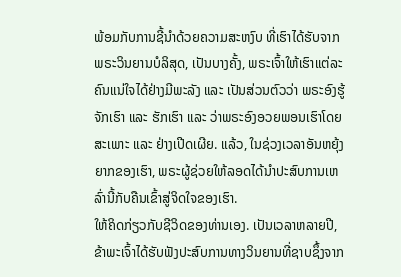ພ້ອມກັບການຊີ້ນຳດ້ວຍຄວາມສະຫງົບ ທີ່ເຮົາໄດ້ຮັບຈາກພຣະວິນຍານບໍລິສຸດ, ເປັນບາງຄັ້ງ, ພຣະເຈົ້າໃຫ້ເຮົາແຕ່ລະຄົນແນ່ໃຈໄດ້ຢ່າງມີພະລັງ ແລະ ເປັນສ່ວນຕົວວ່າ ພຣະອົງຮູ້ຈັກເຮົາ ແລະ ຮັກເຮົາ ແລະ ວ່າພຣະອົງອວຍພອນເຮົາໂດຍສະເພາະ ແລະ ຢ່າງເປີດເຜີຍ. ແລ້ວ, ໃນຊ່ວງເວລາອັນຫຍຸ້ງຍາກຂອງເຮົາ, ພຣະຜູ້ຊ່ວຍໃຫ້ລອດໄດ້ນຳປະສົບການເຫລົ່ານີ້ກັບຄືນເຂົ້າສູ່ຈິດໃຈຂອງເຮົາ.
ໃຫ້ຄິດກ່ຽວກັບຊີວິດຂອງທ່ານເອງ. ເປັນເວລາຫລາຍປີ, ຂ້າພະເຈົ້າໄດ້ຮັບຟັງປະສົບການທາງວິນຍານທີ່ຊາບຊຶ້ງຈາກ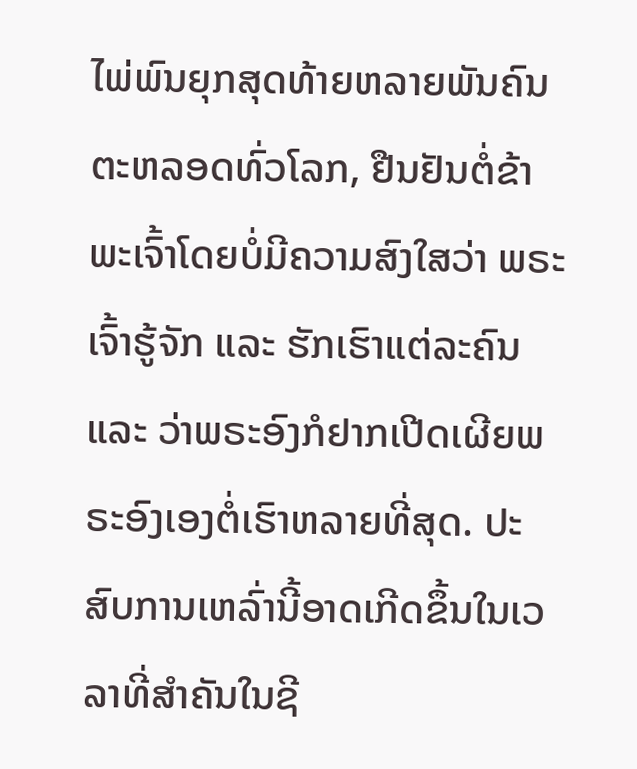ໄພ່ພົນຍຸກສຸດທ້າຍຫລາຍພັນຄົນ ຕະຫລອດທົ່ວໂລກ, ຢືນຢັນຕໍ່ຂ້າພະເຈົ້າໂດຍບໍ່ມີຄວາມສົງໃສວ່າ ພຣະເຈົ້າຮູ້ຈັກ ແລະ ຮັກເຮົາແຕ່ລະຄົນ ແລະ ວ່າພຣະອົງກໍຢາກເປີດເຜີຍພຣະອົງເອງຕໍ່ເຮົາຫລາຍທີ່ສຸດ. ປະສົບການເຫລົ່ານີ້ອາດເກີດຂຶ້ນໃນເວລາທີ່ສຳຄັນໃນຊີ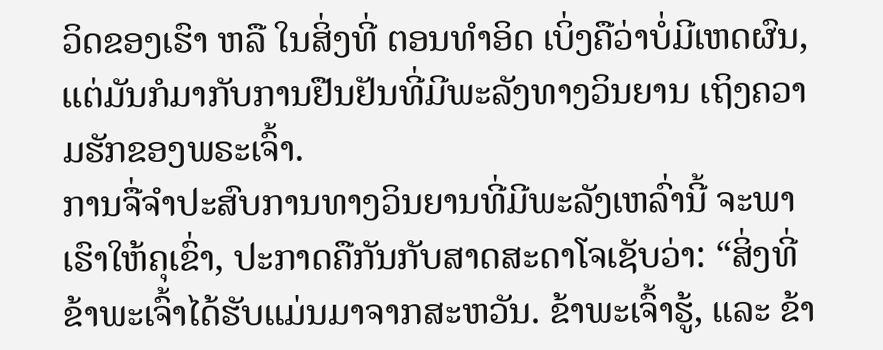ວິດຂອງເຮົາ ຫລື ໃນສິ່ງທີ່ ຕອນທຳອິດ ເບິ່ງຄືວ່າບໍ່ມີເຫດຜົນ, ແຕ່ມັນກໍມາກັບການຢືນຢັນທີ່ມີພະລັງທາງວິນຍານ ເຖິງຄວາມຮັກຂອງພຣະເຈົ້າ.
ການຈື່ຈຳປະສົບການທາງວິນຍານທີ່ມີພະລັງເຫລົ່ານີ້ ຈະພາເຮົາໃຫ້ຄຸເຂົ່າ, ປະກາດຄືກັນກັບສາດສະດາໂຈເຊັບວ່າ: “ສິ່ງທີ່ຂ້າພະເຈົ້າໄດ້ຮັບແມ່ນມາຈາກສະຫວັນ. ຂ້າພະເຈົ້າຮູ້, ແລະ ຂ້າ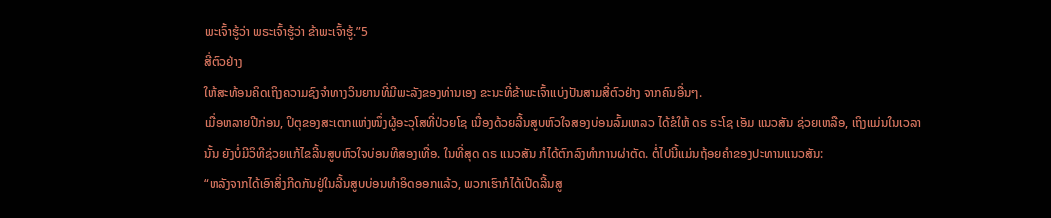ພະເຈົ້າຮູ້ວ່າ ພຣະເຈົ້າຮູ້ວ່າ ຂ້າພະເຈົ້າຮູ້.”5
ສີ່ຕົວຢ່າງ
ໃຫ້ສະທ້ອນຄິດເຖິງຄວາມຊົງຈຳທາງວິນຍານທີ່ມີພະລັງຂອງທ່ານເອງ ຂະນະທີ່ຂ້າພະເຈົ້າແບ່ງປັນສາມສີ່ຕົວຢ່າງ ຈາກຄົນອື່ນໆ.
ເມື່ອຫລາຍປີກ່ອນ, ປິຕຸຂອງສະເຕກແຫ່ງໜຶ່ງຜູ້ອະວຸໂສທີ່ປ່ວຍໂຊ ເນື່ອງດ້ວຍລີ້ນສູບຫົວໃຈສອງບ່ອນລົ້ມເຫລວ ໄດ້ຂໍໃຫ້ ດຣ ຣະໂຊ ເອັມ ແນວສັນ ຊ່ວຍເຫລືອ, ເຖິງແມ່ນໃນເວລານັ້ນ ຍັງບໍ່ມີວິທີຊ່ວຍແກ້ໄຂລີ້ນສູບຫົວໃຈບ່ອນທີສອງເທື່ອ. ໃນທີ່ສຸດ ດຣ ແນວສັນ ກໍໄດ້ຕົກລົງທຳການຜ່າຕັດ. ຕໍ່ໄປນີ້ແມ່ນຖ້ອຍຄຳຂອງປະທານແນວສັນ:
“ຫລັງຈາກໄດ້ເອົາສິ່ງກີດກັນຢູ່ໃນລີ້ນສູບບ່ອນທຳອິດອອກແລ້ວ, ພວກເຮົາກໍໄດ້ເປີດລີ້ນສູ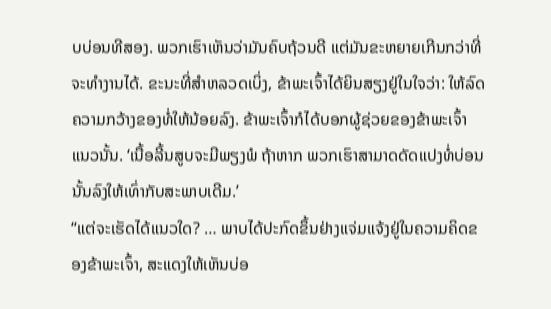ບບ່ອນທີສອງ. ພວກເຮົາເຫັນວ່າມັນຄົບຖ້ວນດີ ແຕ່ມັນຂະຫຍາຍເກີນກວ່າທີ່ຈະທຳງານໄດ້. ຂະນະທີ່ສຳຫລວດເບິ່ງ, ຂ້າພະເຈົ້າໄດ້ຍິນສຽງຢູ່ໃນໃຈວ່າ: ໃຫ້ລົດຄວາມກວ້າງຂອງທໍ່ໃຫ້ນ້ອຍລົງ. ຂ້າພະເຈົ້າກໍໄດ້ບອກຜູ້ຊ່ວຍຂອງຂ້າພະເຈົ້າແນວນັ້ນ. ‘ເນື້ອລີ້ນສູບຈະມີພຽງພໍ ຖ້າຫາກ ພວກເຮົາສາມາດດັດແປງທໍ່ບ່ອນນັ້ນລົງໃຫ້ເທົ່າກັບສະພາບເດີມ.’
“ແຕ່ຈະເຮັດໄດ້ແນວໃດ? … ພາບໄດ້ປະກົດຂຶ້ນຢ່າງແຈ່ມແຈ້ງຢູ່ໃນຄວາມຄິດຂອງຂ້າພະເຈົ້າ, ສະແດງໃຫ້ເຫັນບ່ອ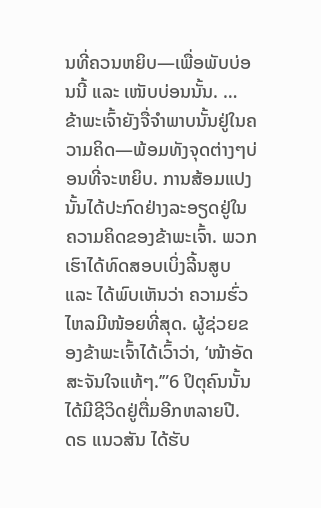ນທີ່ຄວນຫຍິບ—ເພື່ອພັບບ່ອນນີ້ ແລະ ເໜັບບ່ອນນັ້ນ. … ຂ້າພະເຈົ້າຍັງຈື່ຈຳພາບນັ້ນຢູ່ໃນຄວາມຄິດ—ພ້ອມທັງຈຸດຕ່າງໆບ່ອນທີ່ຈະຫຍິບ. ການສ້ອມແປງນັ້ນໄດ້ປະກົດຢ່າງລະອຽດຢູ່ໃນຄວາມຄິດຂອງຂ້າພະເຈົ້າ. ພວກເຮົາໄດ້ທົດສອບເບິ່ງລີ້ນສູບ ແລະ ໄດ້ພົບເຫັນວ່າ ຄວາມຮົ່ວໄຫລມີໜ້ອຍທີ່ສຸດ. ຜູ້ຊ່ວຍຂອງຂ້າພະເຈົ້າໄດ້ເວົ້າວ່າ, ‘ໜ້າອັດສະຈັນໃຈແທ້ໆ.’”6 ປິຕຸຄົນນັ້ນໄດ້ມີຊີວິດຢູ່ຕື່ມອີກຫລາຍປີ.
ດຣ ແນວສັນ ໄດ້ຮັບ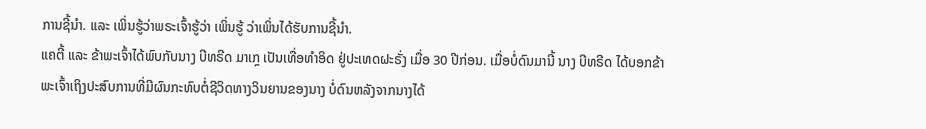ການຊີ້ນຳ. ແລະ ເພິ່ນຮູ້ວ່າພຣະເຈົ້າຮູ້ວ່າ ເພິ່ນຮູ້ ວ່າເພິ່ນໄດ້ຮັບການຊີ້ນຳ.
ແຄຕີ້ ແລະ ຂ້າພະເຈົ້າໄດ້ພົບກັບນາງ ບີທຣີດ ມາເກຼ ເປັນເທື່ອທຳອິດ ຢູ່ປະເທດຝະຣັ່ງ ເມື່ອ 30 ປີກ່ອນ. ເມື່ອບໍ່ດົນມານີ້ ນາງ ບີທຣີດ ໄດ້ບອກຂ້າພະເຈົ້າເຖິງປະສົບການທີ່ມີຜົນກະທົບຕໍ່ຊີວິດທາງວິນຍານຂອງນາງ ບໍ່ດົນຫລັງຈາກນາງໄດ້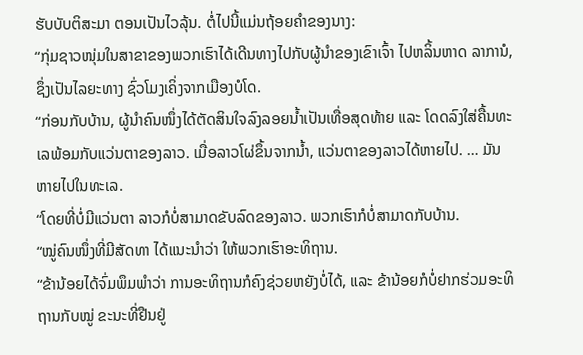ຮັບບັບຕິສະມາ ຕອນເປັນໄວລຸ້ນ. ຕໍ່ໄປນີ້ແມ່ນຖ້ອຍຄຳຂອງນາງ:
“ກຸ່ມຊາວໜຸ່ມໃນສາຂາຂອງພວກເຮົາໄດ້ເດີນທາງໄປກັບຜູ້ນຳຂອງເຂົາເຈົ້າ ໄປຫລິ້ນຫາດ ລາການໍ, ຊຶ່ງເປັນໄລຍະທາງ ຊົ່ວໂມງເຄິ່ງຈາກເມືອງບໍໂດ.
“ກ່ອນກັບບ້ານ, ຜູ້ນຳຄົນໜຶ່ງໄດ້ຕັດສິນໃຈລົງລອຍນ້ຳເປັນເທື່ອສຸດທ້າຍ ແລະ ໂດດລົງໃສ່ຄື້ນທະເລພ້ອມກັບແວ່ນຕາຂອງລາວ. ເມື່ອລາວໂຜ່ຂຶ້ນຈາກນ້ຳ, ແວ່ນຕາຂອງລາວໄດ້ຫາຍໄປ. … ມັນຫາຍໄປໃນທະເລ.
“ໂດຍທີ່ບໍ່ມີແວ່ນຕາ ລາວກໍບໍ່ສາມາດຂັບລົດຂອງລາວ. ພວກເຮົາກໍບໍ່ສາມາດກັບບ້ານ.
“ໝູ່ຄົນໜຶ່ງທີ່ມີສັດທາ ໄດ້ແນະນຳວ່າ ໃຫ້ພວກເຮົາອະທິຖານ.
“ຂ້ານ້ອຍໄດ້ຈົ່ມພຶມພຳວ່າ ການອະທິຖານກໍຄົງຊ່ວຍຫຍັງບໍ່ໄດ້, ແລະ ຂ້ານ້ອຍກໍບໍ່ຢາກຮ່ວມອະທິຖານກັບໝູ່ ຂະນະທີ່ຢືນຢູ່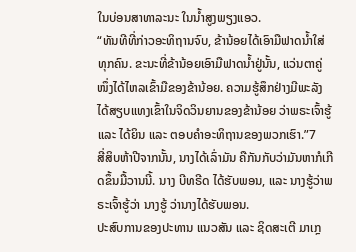ໃນບ່ອນສາທາລະນະ ໃນນ້ຳສູງພຽງແອວ.
“ທັນທີທີ່ກ່າວອະທິຖານຈົບ, ຂ້ານ້ອຍໄດ້ເອົາມືຟາດນ້ຳໃສ່ທຸກຄົນ. ຂະນະທີ່ຂ້ານ້ອຍເອົາມືຟາດນ້ຳຢູ່ນັ້ນ, ແວ່ນຕາຄູ່ໜຶ່ງໄດ້ໄຫລເຂົ້າມືຂອງຂ້ານ້ອຍ. ຄວາມຮູ້ສຶກຢ່າງມີພະລັງໄດ້ສຽບແທງເຂົ້າໃນຈິດວິນຍານຂອງຂ້ານ້ອຍ ວ່າພຣະເຈົ້າຮູ້ ແລະ ໄດ້ຍິນ ແລະ ຕອບຄຳອະທິຖານຂອງພວກເຮົາ.”7
ສີ່ສິບຫ້າປີຈາກນັ້ນ, ນາງໄດ້ເລົ່າມັນ ຄືກັນກັບວ່າມັນຫາກໍເກີດຂຶ້ນມື້ວານນີ້. ນາງ ບີທຣີດ ໄດ້ຮັບພອນ, ແລະ ນາງຮູ້ວ່າພຣະເຈົ້າຮູ້ວ່າ ນາງຮູ້ ວ່ານາງໄດ້ຮັບພອນ.
ປະສົບການຂອງປະທານ ແນວສັນ ແລະ ຊິດສະເຕີ ມາເກຼ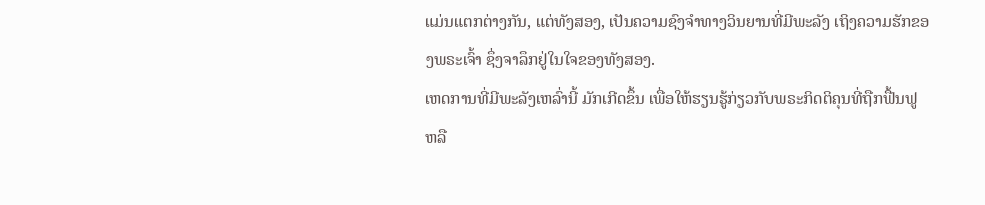ແມ່ນແຕກຕ່າງກັນ, ແຕ່ທັງສອງ, ເປັນຄວາມຊົງຈຳທາງວິນຍານທີ່ມີພະລັງ ເຖິງຄວາມຮັກຂອງພຣະເຈົ້າ ຊຶ່ງຈາລຶກຢູ່ໃນໃຈຂອງທັງສອງ.
ເຫດການທີ່ມີພະລັງເຫລົ່ານີ້ ມັກເກີດຂຶ້ນ ເພື່ອໃຫ້ຮຽນຮູ້ກ່ຽວກັບພຣະກິດຕິຄຸນທີ່ຖືກຟື້ນຟູ ຫລື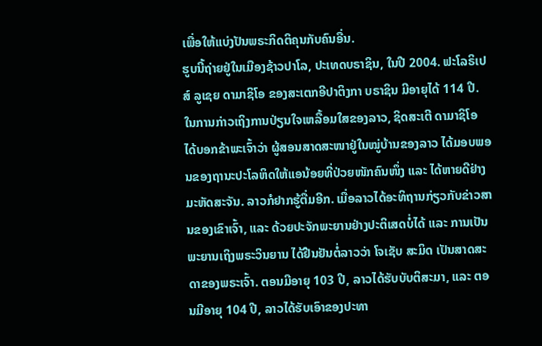ເພື່ອໃຫ້ແບ່ງປັນພຣະກິດຕິຄຸນກັບຄົນອື່ນ.
ຮູບນີ້ຖ່າຍຢູ່ໃນເມືອງຊ້າວປາໂລ, ປະເທດບຣາຊິນ, ໃນປີ 2004. ຟະໂລຣິເປສ໌ ລູເຊຍ ດາມາຊິໂອ ຂອງສະເຕກອີປາຕິງກາ ບຣາຊິນ ມີອາຍຸໄດ້ 114 ປີ. ໃນການກ່າວເຖິງການປ່ຽນໃຈເຫລື້ອມໃສຂອງລາວ, ຊິດສະເຕີ ດາມາຊິໂອ ໄດ້ບອກຂ້າພະເຈົ້າວ່າ ຜູ້ສອນສາດສະໜາຢູ່ໃນໝູ່ບ້ານຂອງລາວ ໄດ້ມອບພອນຂອງຖານະປະໂລຫິດໃຫ້ແອນ້ອຍທີ່ປ່ວຍໜັກຄົນໜຶ່ງ ແລະ ໄດ້ຫາຍດີຢ່າງມະຫັດສະຈັນ. ລາວກໍຢາກຮູ້ຕື່ມອີກ. ເມື່ອລາວໄດ້ອະທິຖານກ່ຽວກັບຂ່າວສານຂອງເຂົາເຈົ້າ, ແລະ ດ້ວຍປະຈັກພະຍານຢ່າງປະຕິເສດບໍ່ໄດ້ ແລະ ການເປັນພະຍານເຖິງພຣະວິນຍານ ໄດ້ຢືນຢັນຕໍ່ລາວວ່າ ໂຈເຊັບ ສະມິດ ເປັນສາດສະດາຂອງພຣະເຈົ້າ. ຕອນມີອາຍຸ 103 ປີ, ລາວໄດ້ຮັບບັບຕິສະມາ, ແລະ ຕອນມີອາຍຸ 104 ປີ, ລາວໄດ້ຮັບເອົາຂອງປະທາ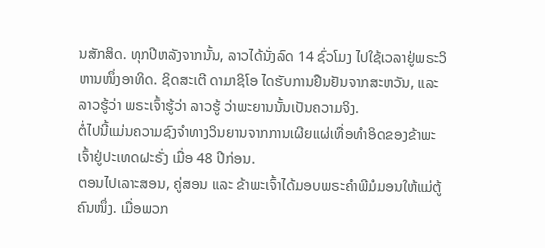ນສັກສິດ. ທຸກປີຫລັງຈາກນັ້ນ, ລາວໄດ້ນັ່ງລົດ 14 ຊົ່ວໂມງ ໄປໃຊ້ເວລາຢູ່ພຣະວິຫານໜຶ່ງອາທິດ. ຊິດສະເຕີ ດາມາຊິໂອ ໄດຮັບການຢືນຢັນຈາກສະຫວັນ, ແລະ ລາວຮູ້ວ່າ ພຣະເຈົ້າຮູ້ວ່າ ລາວຮູ້ ວ່າພະຍານນັ້ນເປັນຄວາມຈິງ.
ຕໍ່ໄປນີ້ແມ່ນຄວາມຊົງຈຳທາງວິນຍານຈາກການເຜີຍແຜ່ເທື່ອທຳອິດຂອງຂ້າພະເຈົ້າຢູ່ປະເທດຝະຣັ່ງ ເມື່ອ 48 ປີກ່ອນ.
ຕອນໄປເລາະສອນ, ຄູ່ສອນ ແລະ ຂ້າພະເຈົ້າໄດ້ມອບພຣະຄຳພີມໍມອນໃຫ້ແມ່ຕູ້ຄົນໜຶ່ງ. ເມື່ອພວກ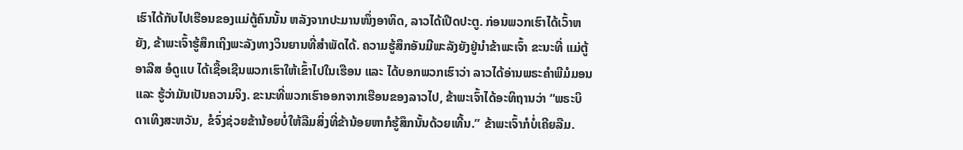ເຮົາໄດ້ກັບໄປເຮືອນຂອງແມ່ຕູ້ຄົນນັ້ນ ຫລັງຈາກປະມານໜຶ່ງອາທິດ, ລາວໄດ້ເປີດປະຕູ. ກ່ອນພວກເຮົາໄດ້ເວົ້າຫຍັງ, ຂ້າພະເຈົ້າຮູ້ສຶກເຖິງພະລັງທາງວິນຍານທີ່ສຳພັດໄດ້. ຄວາມຮູ້ສຶກອັນມີພະລັງຍັງຢູ່ນຳຂ້າພະເຈົ້າ ຂະນະທີ່ ແມ່ຕູ້ ອາລີສ ອໍດູແບ ໄດ້ເຊື້ອເຊີນພວກເຮົາໃຫ້ເຂົ້າໄປໃນເຮືອນ ແລະ ໄດ້ບອກພວກເຮົາວ່າ ລາວໄດ້ອ່ານພຣະຄຳພີມໍມອນ ແລະ ຮູ້ວ່າມັນເປັນຄວາມຈິງ. ຂະນະທີ່ພວກເຮົາອອກຈາກເຮືອນຂອງລາວໄປ, ຂ້າພະເຈົ້າໄດ້ອະທິຖານວ່າ “ພຣະບິດາເທິງສະຫວັນ, ຂໍຈົ່ງຊ່ວຍຂ້ານ້ອຍບໍ່ໃຫ້ລືມສິ່ງທີ່ຂ້ານ້ອຍຫາກໍຮູ້ສຶກນັ້ນດ້ວຍເທີ້ນ.” ຂ້າພະເຈົ້າກໍບໍ່ເຄີຍລືມ.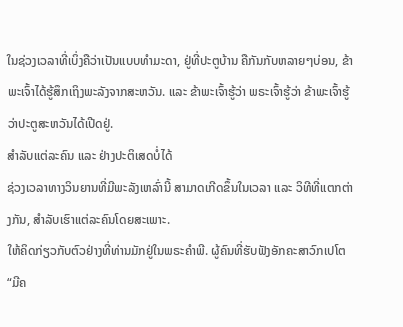ໃນຊ່ວງເວລາທີ່ເບິ່ງຄືວ່າເປັນແບບທຳມະດາ, ຢູ່ທີ່ປະຕູບ້ານ ຄືກັນກັບຫລາຍໆບ່ອນ, ຂ້າພະເຈົ້າໄດ້ຮູ້ສຶກເຖິງພະລັງຈາກສະຫວັນ. ແລະ ຂ້າພະເຈົ້າຮູ້ວ່າ ພຣະເຈົ້າຮູ້ວ່າ ຂ້າພະເຈົ້າຮູ້ ວ່າປະຕູສະຫວັນໄດ້ເປີດຢູ່.
ສຳລັບແຕ່ລະຄົນ ແລະ ຢ່າງປະຕິເສດບໍ່ໄດ້
ຊ່ວງເວລາທາງວິນຍານທີ່ມີພະລັງເຫລົ່ານີ້ ສາມາດເກີດຂຶ້ນໃນເວລາ ແລະ ວິທີທີ່ແຕກຕ່າງກັນ, ສຳລັບເຮົາແຕ່ລະຄົນໂດຍສະເພາະ.
ໃຫ້ຄິດກ່ຽວກັບຕົວຢ່າງທີ່ທ່ານມັກຢູ່ໃນພຣະຄຳພີ. ຜູ້ຄົນທີ່ຮັບຟັງອັກຄະສາວົກເປໂຕ “ມີຄ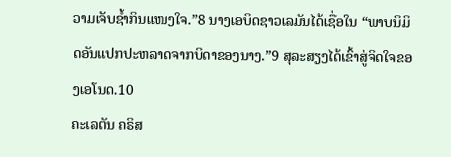ວາມເຈັບຊ້ຳກິນແໜງໃຈ.”8 ນາງເອບິດຊາວເລມັນໄດ້ເຊື່ອໃນ “ພາບນິມິດອັນແປກປະຫລາດຈາກບິດາຂອງນາງ.”9 ສຸລະສຽງໄດ້ເຂົ້າສູ່ຈິດໃຈຂອງເອໂນດ.10
ຄະເລຕັນ ຄຣິສ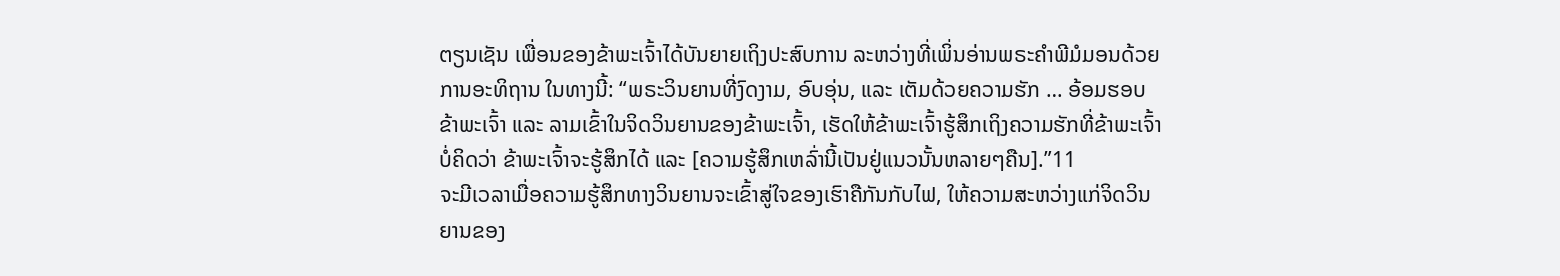ຕຽນເຊັນ ເພື່ອນຂອງຂ້າພະເຈົ້າໄດ້ບັນຍາຍເຖິງປະສົບການ ລະຫວ່າງທີ່ເພິ່ນອ່ານພຣະຄຳພີມໍມອນດ້ວຍການອະທິຖານ ໃນທາງນີ້: “ພຣະວິນຍານທີ່ງົດງາມ, ອົບອຸ່ນ, ແລະ ເຕັມດ້ວຍຄວາມຮັກ … ອ້ອມຮອບຂ້າພະເຈົ້າ ແລະ ລາມເຂົ້າໃນຈິດວິນຍານຂອງຂ້າພະເຈົ້າ, ເຮັດໃຫ້ຂ້າພະເຈົ້າຮູ້ສຶກເຖິງຄວາມຮັກທີ່ຂ້າພະເຈົ້າບໍ່ຄິດວ່າ ຂ້າພະເຈົ້າຈະຮູ້ສຶກໄດ້ ແລະ [ຄວາມຮູ້ສຶກເຫລົ່ານີ້ເປັນຢູ່ແນວນັ້ນຫລາຍໆຄືນ].”11
ຈະມີເວລາເມື່ອຄວາມຮູ້ສຶກທາງວິນຍານຈະເຂົ້າສູ່ໃຈຂອງເຮົາຄືກັນກັບໄຟ, ໃຫ້ຄວາມສະຫວ່າງແກ່ຈິດວິນຍານຂອງ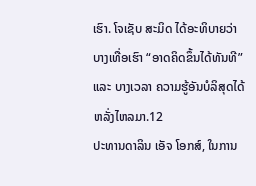ເຮົາ. ໂຈເຊັບ ສະມິດ ໄດ້ອະທິບາຍວ່າ ບາງເທື່ອເຮົາ “ອາດຄິດຂຶ້ນໄດ້ທັນທີ” ແລະ ບາງເວລາ ຄວາມຮູ້ອັນບໍລິສຸດໄດ້ຫລັ່ງໄຫລມາ.12
ປະທານດາລິນ ເອັຈ ໂອກສ໌, ໃນການ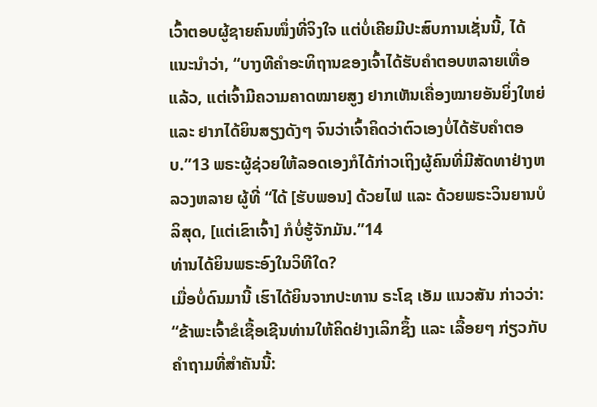ເວົ້າຕອບຜູ້ຊາຍຄົນໜຶ່ງທີ່ຈິງໃຈ ແຕ່ບໍ່ເຄີຍມີປະສົບການເຊັ່ນນີ້, ໄດ້ແນະນຳວ່າ, “ບາງທີຄຳອະທິຖານຂອງເຈົ້າໄດ້ຮັບຄຳຕອບຫລາຍເທື່ອແລ້ວ, ແຕ່ເຈົ້າມີຄວາມຄາດໝາຍສູງ ຢາກເຫັນເຄື່ອງໝາຍອັນຍິ່ງໃຫຍ່ ແລະ ຢາກໄດ້ຍິນສຽງດັງໆ ຈົນວ່າເຈົ້າຄິດວ່າຕົວເອງບໍ່ໄດ້ຮັບຄຳຕອບ.”13 ພຣະຜູ້ຊ່ວຍໃຫ້ລອດເອງກໍໄດ້ກ່າວເຖິງຜູ້ຄົນທີ່ມີສັດທາຢ່າງຫລວງຫລາຍ ຜູ້ທີ່ “ໄດ້ [ຮັບພອນ] ດ້ວຍໄຟ ແລະ ດ້ວຍພຣະວິນຍານບໍລິສຸດ, [ແຕ່ເຂົາເຈົ້າ] ກໍບໍ່ຮູ້ຈັກມັນ.”14
ທ່ານໄດ້ຍິນພຣະອົງໃນວິທີໃດ?
ເມື່ອບໍ່ດົນມານີ້ ເຮົາໄດ້ຍິນຈາກປະທານ ຣະໂຊ ເອັມ ແນວສັນ ກ່າວວ່າ: “ຂ້າພະເຈົ້າຂໍເຊື້ອເຊີນທ່ານໃຫ້ຄິດຢ່າງເລິກຊຶ້ງ ແລະ ເລື້ອຍໆ ກ່ຽວກັບຄຳຖາມທີ່ສຳຄັນນີ້: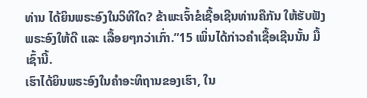ທ່ານ ໄດ້ຍິນພຣະອົງໃນວິທີໃດ? ຂ້າພະເຈົ້າຂໍເຊື້ອເຊີນທ່ານຄືກັນ ໃຫ້ຮັບຟັງພຣະອົງໃຫ້ດີ ແລະ ເລື້ອຍໆກວ່າເກົ່າ.”15 ເພິ່ນໄດ້ກ່າວຄຳເຊື້ອເຊີນນັ້ນ ມື້ເຊົ້ານີ້.
ເຮົາໄດ້ຍິນພຣະອົງໃນຄຳອະທິຖານຂອງເຮົາ, ໃນ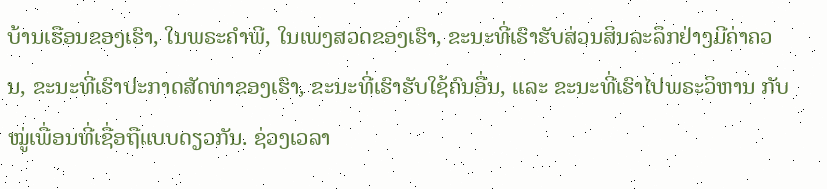ບ້ານເຮືອນຂອງເຮົາ, ໃນພຣະຄຳພີ, ໃນເພງສວດຂອງເຮົາ, ຂະນະທີ່ເຮົາຮັບສ່ວນສິນລະລຶກຢ່າງມີຄ່າຄວນ, ຂະນະທີ່ເຮົາປະກາດສັດທາຂອງເຮົາ, ຂະນະທີ່ເຮົາຮັບໃຊ້ຄົນອື່ນ, ແລະ ຂະນະທີ່ເຮົາໄປພຣະວິຫານ ກັບໝູ່ເພື່ອນທີ່ເຊື່ອຖືແບບດຽວກັນ. ຊ່ວງເວລາ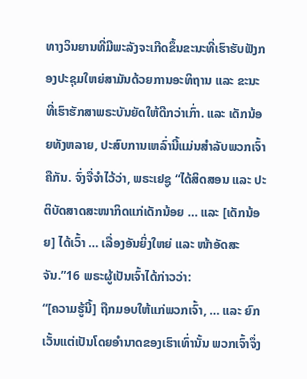ທາງວິນຍານທີ່ມີພະລັງຈະເກີດຂຶ້ນຂະນະທີ່ເຮົາຮັບຟັງກອງປະຊຸມໃຫຍ່ສາມັນດ້ວຍການອະທິຖານ ແລະ ຂະນະທີ່ເຮົາຮັກສາພຣະບັນຍັດໃຫ້ດີກວ່າເກົ່າ. ແລະ ເດັກນ້ອຍທັງຫລາຍ, ປະສົບການເຫລົ່ານີ້ແມ່ນສຳລັບພວກເຈົ້າຄືກັນ. ຈົ່ງຈື່ຈຳໄວ້ວ່າ, ພຣະເຢຊູ “ໄດ້ສິດສອນ ແລະ ປະຕິບັດສາດສະໜາກິດແກ່ເດັກນ້ອຍ … ແລະ [ເດັກນ້ອຍ] ໄດ້ເວົ້າ … ເລື່ອງອັນຍິ່ງໃຫຍ່ ແລະ ໜ້າອັດສະຈັນ.”16 ພຣະຜູ້ເປັນເຈົ້າໄດ້ກ່າວວ່າ:
“[ຄວາມຮູ້ນີ້] ຖືກມອບໃຫ້ແກ່ພວກເຈົ້າ, … ແລະ ຍົກເວັ້ນແຕ່ເປັນໂດຍອຳນາດຂອງເຮົາເທົ່ານັ້ນ ພວກເຈົ້າຈຶ່ງ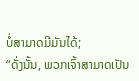ບໍ່ສາມາດມີມັນໄດ້;
“ດັ່ງນັ້ນ, ພວກເຈົ້າສາມາດເປັນ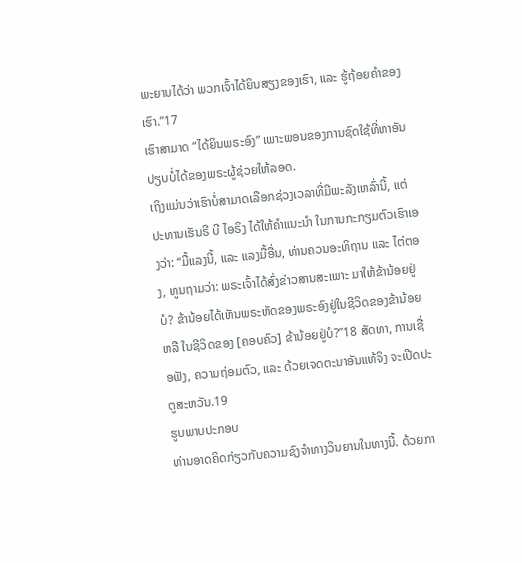ພະຍານໄດ້ວ່າ ພວກເຈົ້າໄດ້ຍິນສຽງຂອງເຮົາ, ແລະ ຮູ້ຖ້ອຍຄຳຂອງເຮົາ.”17
ເຮົາສາມາດ “ໄດ້ຍິນພຣະອົງ” ເພາະພອນຂອງການຊົດໃຊ້ທີ່ຫາອັນປຽບບໍ່ໄດ້ຂອງພຣະຜູ້ຊ່ວຍໃຫ້ລອດ.
ເຖິງແມ່ນວ່າເຮົາບໍ່ສາມາດເລືອກຊ່ວງເວລາທີ່ມີພະລັງເຫລົ່ານີ້, ແຕ່ປະທານເຮັນຣີ ບີ ໄອຣິງ ໄດ້ໃຫ້ຄຳແນະນຳ ໃນການກະກຽມຕົວເຮົາເອງວ່າ: “ມື້ແລງນີ້, ແລະ ແລງມື້ອື່ນ, ທ່ານຄວນອະທິຖານ ແລະ ໄຕ່ຕອງ, ທູນຖາມວ່າ: ພຣະເຈົ້າໄດ້ສົ່ງຂ່າວສານສະເພາະ ມາໃຫ້ຂ້ານ້ອຍຢູ່ບໍ? ຂ້ານ້ອຍໄດ້ເຫັນພຣະຫັດຂອງພຣະອົງຢູ່ໃນຊີວິດຂອງຂ້ານ້ອຍ ຫລື ໃນຊີວິດຂອງ [ຄອບຄົວ] ຂ້ານ້ອຍຢູ່ບໍ?”18 ສັດທາ, ການເຊື່ອຟັງ, ຄວາມຖ່ອມຕົວ, ແລະ ດ້ວຍເຈດຕະນາອັນແທ້ຈິງ ຈະເປີດປະຕູສະຫວັນ.19
ຮູບພາບປະກອບ
ທ່ານອາດຄິດກ່ຽວກັບຄວາມຊົງຈຳທາງວິນຍານໃນທາງນີ້. ດ້ວຍກາ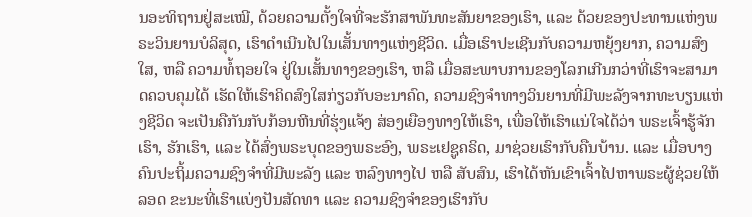ນອະທິຖານຢູ່ສະເໝີ, ດ້ວຍຄວາມຕັ້ງໃຈທີ່ຈະຮັກສາພັນທະສັນຍາຂອງເຮົາ, ແລະ ດ້ວຍຂອງປະທານແຫ່ງພຣະວິນຍານບໍລິສຸດ, ເຮົາດຳເນີນໄປໃນເສັ້ນທາງແຫ່ງຊີວິດ. ເມື່ອເຮົາປະເຊີນກັບຄວາມຫຍຸ້ງຍາກ, ຄວາມສົງໃສ, ຫລື ຄວາມທໍ້ຖອຍໃຈ ຢູ່ໃນເສັ້ນທາງຂອງເຮົາ, ຫລື ເມື່ອສະພາບການຂອງໂລກເກີນກວ່າທີ່ເຮົາຈະສາມາດຄວບຄຸມໄດ້ ເຮັດໃຫ້ເຮົາຄິດສົງໃສກ່ຽວກັບອະນາຄົດ, ຄວາມຊົງຈຳທາງວິນຍານທີ່ມີພະລັງຈາກທະບຽນແຫ່ງຊີວິດ ຈະເປັນຄືກັນກັບກ້ອນຫີນທີ່ຮຸ່ງແຈ້ງ ສ່ອງເຍືອງທາງໃຫ້ເຮົາ, ເພື່ອໃຫ້ເຮົາແນ່ໃຈໄດ້ວ່າ ພຣະເຈົ້າຮູ້ຈັກເຮົາ, ຮັກເຮົາ, ແລະ ໄດ້ສົ່ງພຣະບຸດຂອງພຣະອົງ, ພຣະເຢຊູຄຣິດ, ມາຊ່ວຍເຮົາກັບຄືນບ້ານ. ແລະ ເມື່ອບາງຄົນປະຖິ້ມຄວາມຊົງຈຳທີ່ມີພະລັງ ແລະ ຫລົງທາງໄປ ຫລື ສັບສົນ, ເຮົາໄດ້ຫັນເຂົາເຈົ້າໄປຫາພຣະຜູ້ຊ່ວຍໃຫ້ລອດ ຂະນະທີ່ເຮົາແບ່ງປັນສັດທາ ແລະ ຄວາມຊົງຈຳຂອງເຮົາກັບ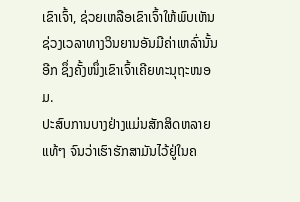ເຂົາເຈົ້າ, ຊ່ວຍເຫລືອເຂົາເຈົ້າໃຫ້ພົບເຫັນຊ່ວງເວລາທາງວິນຍານອັນມີຄ່າເຫລົ່ານັ້ນອີກ ຊຶ່ງຄັ້ງໜຶ່ງເຂົາເຈົ້າເຄີຍທະນຸຖະໜອມ.
ປະສົບການບາງຢ່າງແມ່ນສັກສິດຫລາຍແທ້ໆ ຈົນວ່າເຮົາຮັກສາມັນໄວ້ຢູ່ໃນຄ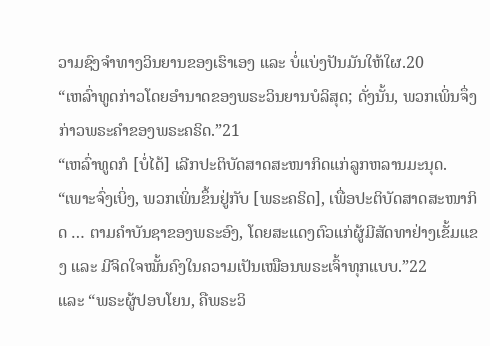ວາມຊົງຈຳທາງວິນຍານຂອງເຮົາເອງ ແລະ ບໍ່ແບ່ງປັນມັນໃຫ້ໃຜ.20
“ເຫລົ່າທູດກ່າວໂດຍອຳນາດຂອງພຣະວິນຍານບໍລິສຸດ; ດັ່ງນັ້ນ, ພວກເພິ່ນຈຶ່ງກ່າວພຣະຄຳຂອງພຣະຄຣິດ.”21
“ເຫລົ່າທູດກໍ [ບໍ່ໄດ້] ເລີກປະຕິບັດສາດສະໜາກິດແກ່ລູກຫລານມະນຸດ.
“ເພາະຈົ່ງເບິ່ງ, ພວກເພິ່ນຂຶ້ນຢູ່ກັບ [ພຣະຄຣິດ], ເພື່ອປະຕິບັດສາດສະໜາກິດ … ຕາມຄຳບັນຊາຂອງພຣະອົງ, ໂດຍສະແດງຕົວແກ່ຜູ້ມີສັດທາຢ່າງເຂັ້ມແຂງ ແລະ ມີຈິດໃຈໝັ້ນຄົງໃນຄວາມເປັນເໝືອນພຣະເຈົ້າທຸກແບບ.”22
ແລະ “ພຣະຜູ້ປອບໂຍນ, ຄືພຣະວິ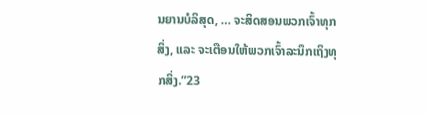ນຍານບໍລິສຸດ, … ຈະສິດສອນພວກເຈົ້າທຸກສິ່ງ, ແລະ ຈະເຕືອນໃຫ້ພວກເຈົ້າລະນຶກເຖິງທຸກສິ່ງ.”23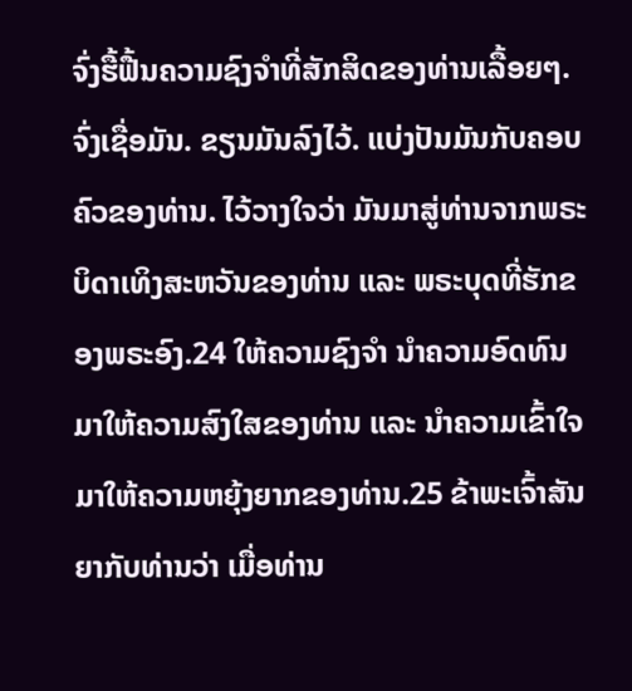ຈົ່ງຮື້ຟື້ນຄວາມຊົງຈຳທີ່ສັກສິດຂອງທ່ານເລື້ອຍໆ. ຈົ່ງເຊື່ອມັນ. ຂຽນມັນລົງໄວ້. ແບ່ງປັນມັນກັບຄອບຄົວຂອງທ່ານ. ໄວ້ວາງໃຈວ່າ ມັນມາສູ່ທ່ານຈາກພຣະບິດາເທິງສະຫວັນຂອງທ່ານ ແລະ ພຣະບຸດທີ່ຮັກຂອງພຣະອົງ.24 ໃຫ້ຄວາມຊົງຈຳ ນຳຄວາມອົດທົນມາໃຫ້ຄວາມສົງໃສຂອງທ່ານ ແລະ ນຳຄວາມເຂົ້າໃຈມາໃຫ້ຄວາມຫຍຸ້ງຍາກຂອງທ່ານ.25 ຂ້າພະເຈົ້າສັນຍາກັບທ່ານວ່າ ເມື່ອທ່ານ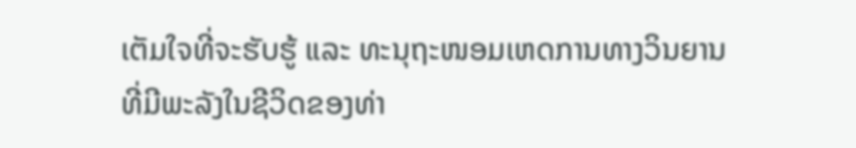ເຕັມໃຈທີ່ຈະຮັບຮູ້ ແລະ ທະນຸຖະໜອມເຫດການທາງວິນຍານທີ່ມີພະລັງໃນຊີວິດຂອງທ່າ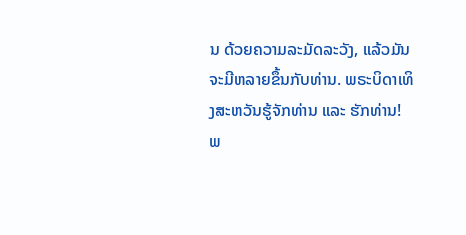ນ ດ້ວຍຄວາມລະມັດລະວັງ, ແລ້ວມັນຈະມີຫລາຍຂຶ້ນກັບທ່ານ. ພຣະບິດາເທິງສະຫວັນຮູ້ຈັກທ່ານ ແລະ ຮັກທ່ານ!
ພ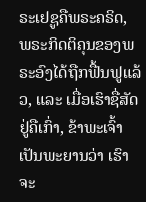ຣະເຢຊູຄືພຣະຄຣິດ, ພຣະກິດຕິຄຸນຂອງພຣະອົງໄດ້ຖືກຟື້ນຟູແລ້ວ, ແລະ ເມື່ອເຮົາຊື່ສັດຢູ່ຄືເກົ່າ, ຂ້າພະເຈົ້າເປັນພະຍານວ່າ ເຮົາຈະ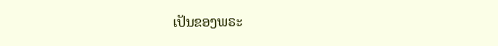ເປັນຂອງພຣະ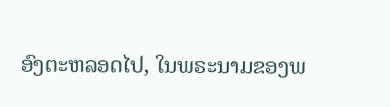ອົງຕະຫລອດໄປ, ໃນພຣະນາມຂອງພ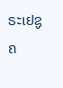ຣະເຢຊູຄ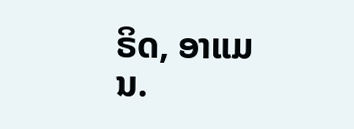ຣິດ, ອາແມນ.